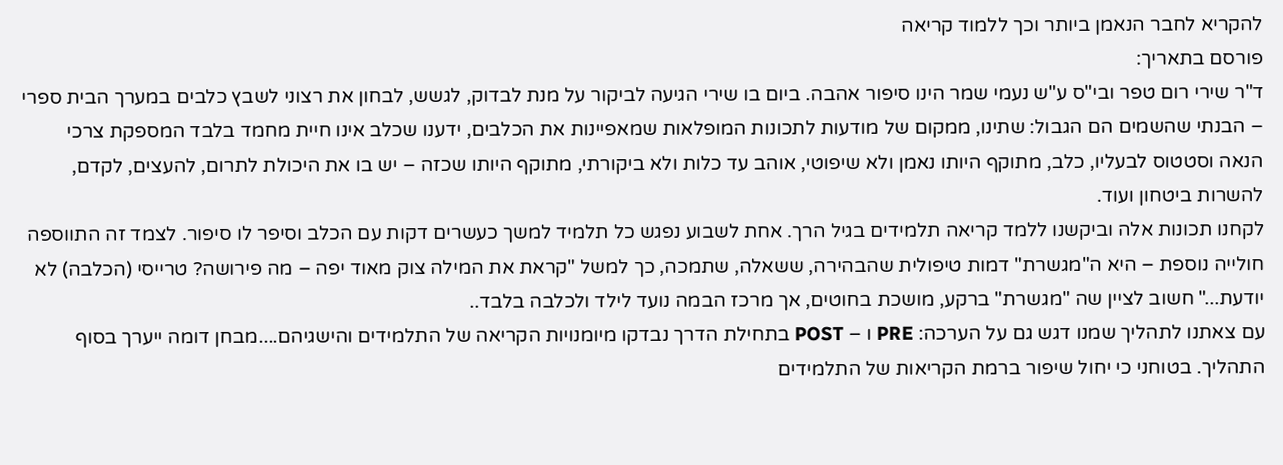להקריא לחבר הנאמן ביותר וכך ללמוד קריאה
פורסם בתאריך:
ד"ר שירי רום טפר ובי"ס ע"ש נעמי שמר הינו סיפור אהבה. ביום בו שירי הגיעה לביקור על מנת לבדוק, לגשש, לבחון את רצוני לשבץ כלבים במערך הבית ספרי – הבנתי שהשמים הם הגבול: שתינו, ממקום של מודעות לתכונות המופלאות שמאפיינות את הכלבים, ידענו שכלב אינו חיית מחמד בלבד המספקת צרכי הנאה וסטטוס לבעליו, כלב, מתוקף היותו נאמן ולא שיפוטי, אוהב עד כלות ולא ביקורתי, מתוקף היותו שכזה – יש בו את היכולת לתרום, להעצים, לקדם, להשרות ביטחון ועוד.
לקחנו תכונות אלה וביקשנו ללמד קריאה תלמידים בגיל הרך. אחת לשבוע נפגש כל תלמיד למשך כעשרים דקות עם הכלב וסיפר לו סיפור. לצמד זה התווספה חולייה נוספת – היא ה"מגשרת" דמות טיפולית שהבהירה, ששאלה, שתמכה, כך למשל "קראת את המילה צוק מאוד יפה – מה פירושה? טרייסי (הכלבה) לא יודעת..." חשוב לציין שה "מגשרת" ברקע, מושכת בחוטים, אך מרכז הבמה נועד לילד ולכלבה בלבד..
עם צאתנו לתהליך שמנו דגש גם על הערכה: PRE ו – POST בתחילת הדרך נבדקו מיומנויות הקריאה של התלמידים והישגיהם....מבחן דומה ייערך בסוף התהליך. בטוחני כי יחול שיפור ברמת הקריאות של התלמידים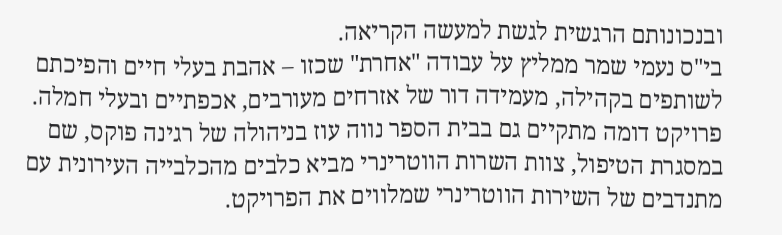ובנכונותם הרגשית לגשת למעשה הקריאה.
בי"ס נעמי שמר ממליץ על עבודה "אחרת" שכזו – אהבת בעלי חיים והפיכתם לשותפים בקהילה, מעמידה דור של אזרחים מעורבים, אכפתיים ובעלי חמלה.
פרויקט דומה מתקיים גם בבית הספר נווה עוז בניהולה של רגינה פוקס, שם במסגרת הטיפול, צוות השרות הווטרינרי מביא כלבים מהכלבייה העירונית עם מתנדבים של השירות הווטרינרי שמלווים את הפרויקט.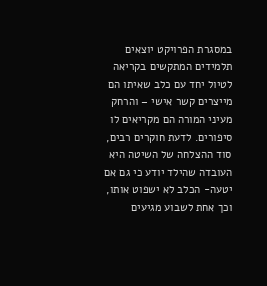במסגרת הפרויקט יוצאים תלמידים המתקשים בקריאה לטיול יחד עם כלב שאיתו הם מייצרים קשר אישי – והרחק מעיני המורה הם מקריאים לו סיפורים. לדעת חוקרים רבים, סוד ההצלחה של השיטה היא העובדה שהילד יודע כי גם אם יטעה- הכלב לא ישפוט אותו, וכך אחת לשבוע מגיעים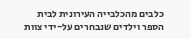כלבים מהכלבייה העירונית לבית הספר וילדים שנבחרים על-ידי צוות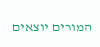המורים יוצאים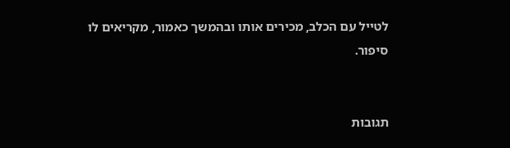לטייל עם הכלב, מכירים אותו ובהמשך כאמור, מקריאים לו סיפור.


תגובות